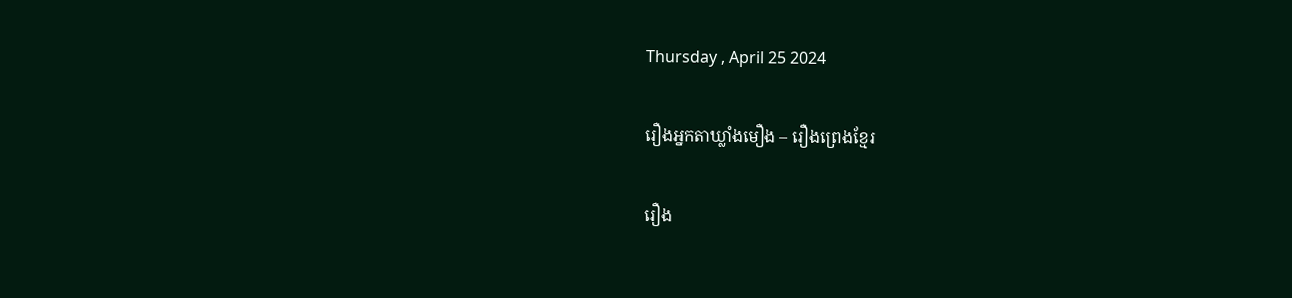Thursday , April 25 2024

រឿងអ្នកតាឃ្លាំងមឿង – រឿងព្រេងខ្មែរ

រឿង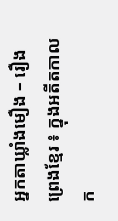អ្នកតាឃ្លាំងមឿង – រឿងព្រេងខ្មែរ ៖ ក្នុងអតីតកាលក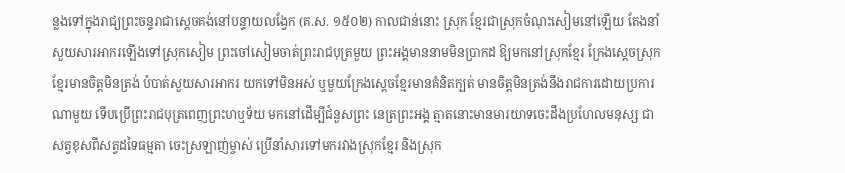ន្លងទៅក្នុងរាជ្យព្រះចន្ទរាជាស្ដេចគង់នៅបន្ទាយលង្វែក (គ.ស. ១៥០២) កាលជាន់នោះ ស្រុក ខ្មែរជាស្រុកចំណុះសៀមនៅឡើយ តែងនាំសួយសារអាករឡើងទៅស្រុកសៀម ព្រះចៅសៀមចាត់ព្រះរាជបុត្រមួយ ព្រះអង្គមាននាមមិនប្រាកដ ឱ្យមកនៅស្រុកខ្មែរ ក្រែងស្ដេចស្រុកខ្មែរមានចិត្ដមិនត្រង់ បំបាត់សួយសារអាករ យកទៅមិនអស់ ឬមួយក្រែងស្ដេចខ្មែរមានគំនិតក្បត់ មានចិត្ដមិនត្រង់នឹងរាជការដោយប្រការណាមួយ ទើបប្រើព្រះរាជបុត្រពេញព្រះហឬទ័យ មកនៅដើម្បីជំនួសព្រះ នេត្រព្រះអង្គ ត្មាតនោះមានមារយាទចេះដឹងប្រហែលមនុស្ស ជា សត្វខុសពីសត្វដទៃធម្មតា ចេះស្រឡាញ់ម្ចាស់ ប្រើនាំសារទៅមករវាងស្រុកខ្មែរ និងស្រុក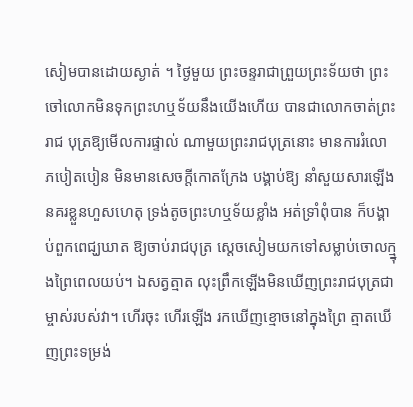សៀមបានដោយស្ងាត់ ។ ថ្ងៃមួយ ព្រះចន្ទរាជាព្រួយព្រះទ័យថា ព្រះចៅលោកមិនទុកព្រះហឬទ័យនឹងយើងហើយ បានជាលោកចាត់ព្រះរាជ បុត្រឱ្យមើលការផ្ទាល់ ណាមួយព្រះរាជបុត្រនោះ មានការរំលោភបៀតបៀន មិនមានសេចក្ដីកោតក្រែង បង្គាប់ឱ្យ នាំសួយសារឡើងនគរខ្លួនហួសហេតុ ទ្រង់តូចព្រះហឬទ័យខ្លាំង អត់ទ្រាំពុំបាន ក៏បង្គាប់ពួកពេជ្ឃឃាត ឱ្យចាប់រាជបុត្រ ស្ដេចសៀមយកទៅសម្លាប់ចោលក្ម្នុងព្រៃពេលយប់។ ឯសត្វត្មាត លុះព្រឹកឡើងមិនឃើញព្រះរាជបុត្រជាម្ចាស់របស់វា។ ហើរចុះ ហើរឡើង រកឃើញខ្មោចនៅក្នុងព្រៃ ត្មាតឃើញព្រះទម្រង់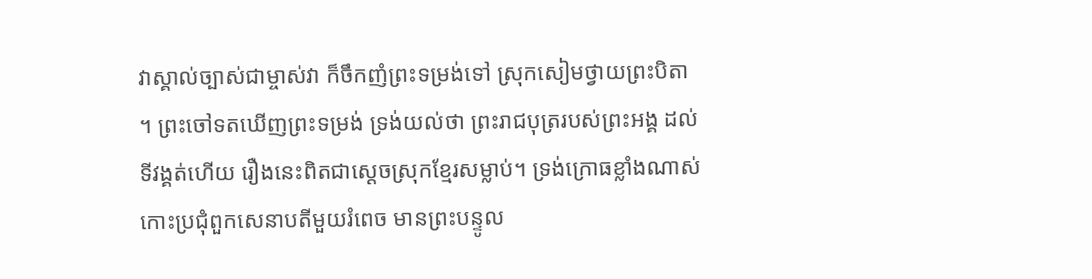វាស្គាល់ច្បាស់ជាម្ចាស់វា ក៏ចឹកញំព្រះទម្រង់ទៅ ស្រុកសៀមថ្វាយព្រះបិតា ។ ព្រះចៅទតឃើញព្រះទម្រង់ ទ្រង់យល់ថា ព្រះរាជបុត្ររបស់ព្រះអង្គ ដល់ទីវង្គត់ហើយ រឿងនេះពិតជាស្ដេចស្រុកខ្មែរសម្លាប់។ ទ្រង់ក្រោធខ្លាំងណាស់ កោះប្រជុំពួកសេនាបតីមួយរំពេច មានព្រះបន្ទូល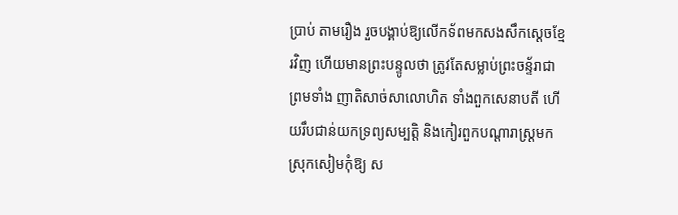ប្រាប់ តាមរឿង រួចបង្គាប់ឱ្យលើកទ័ពមកសងសឹកស្ដេចខ្មែរវិញ ហើយមានព្រះបន្ទូលថា ត្រូវតែសម្លាប់ព្រះចន្ទ័រាជាព្រមទាំង ញាតិសាច់សាលោហិត ទាំងពួកសេនាបតី ហើយរឹបជាន់យកទ្រព្យសម្បត្ដិ និងកៀរពួកបណ្ដារាស្ដ្រមកស្រុកសៀមកុំឱ្យ ស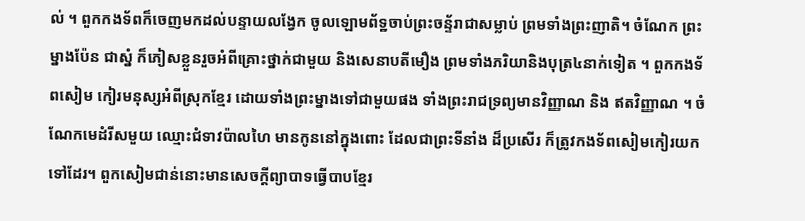ល់ ។ ពួកកងទ័ពក៏ចេញមកដល់បន្ទាយលង្វែក ចូលឡោមព័ទ្ឋចាប់ព្រះចន្ទ័រាជាសម្លាប់ ព្រមទាំងព្រះញាតិ។ ចំណែក ព្រះម្នាងប៉ែន ជាស្នំ ក៏ភៀសខ្លួនរួចអំពីគ្រោះថ្នាក់ជាមួយ និងសេនាបតីមឿង ព្រមទាំងភរិយានិងបុត្រ៤នាក់ទៀត ។ ពួកកងទ័ពសៀម កៀរមនុស្សអំពីស្រុកខ្មែរ ដោយទាំងព្រះម្នាងទៅជាមួយផង ទាំងព្រះរាជទ្រព្យមានវិញ្ញាណ និង ឥតវិញ្ញាណ ។ ចំណែកមេដំរីសមួយ ឈ្មោះជំទាវប៉ាលហៃ មានកូននៅក្នុងពោះ ដែលជាព្រះទីនាំង ដ៏ប្រសើរ ក៏ត្រូវកងទ័ពសៀមកៀរយកទៅដែរ។ ពួកសៀមជាន់នោះមានសេចក្ដីព្យាបាទធ្វើបាបខ្មែរ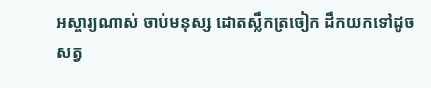អស្ចារ្យណាស់ ចាប់មនុស្ស ដោតស្លឹកត្រចៀក ដឹកយកទៅដូចសត្វ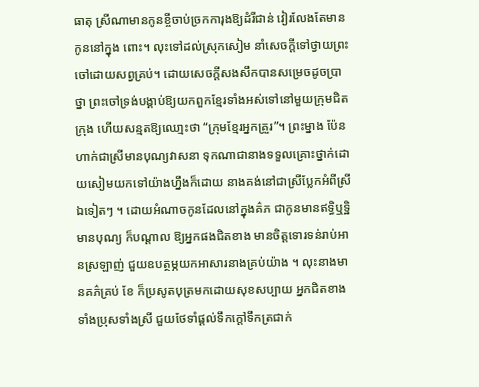ធាតុ ស្រីណាមានកូនខ្ចីចាប់ច្រកការុងឱ្យដំរីជាន់ វៀរលែងតែមានកូននៅក្នុង ពោះ។ លុះទៅដល់ស្រុកសៀម នាំសេចក្ដីទៅថ្វាយព្រះចៅដោយសព្វគ្រប់។ ដោយសេចក្ដីសងសឹកបានសម្រេចដូចប្រាថ្នា ព្រះចៅទ្រង់បង្គាប់ឱ្យយកពួកខ្មែរទាំងអស់ទៅនៅមួយក្រុមជិតក្រុង ហើយសន្មតឱ្យឈោ្មះថា “ក្រុមខ្មែរអ្នកគ្រួរ”។ ព្រះម្នាង ប៉ែន ហាក់ជាស្រីមានបុណ្យវាសនា ទុកណាជានាងទទួលគ្រោះថ្នាក់ដោយសៀមយកទៅយ៉ាងហ្នឹងក៏ដោយ នាងគង់នៅជាស្រីប្លែកអំពីស្រីឯទៀតៗ ។ ដោយអំណាចកូនដែលនៅក្នុងគ៌ភ ជាកូនមានឥទ្ធិឬទ្ឋិមានបុណ្យ ក៏បណ្ដាល ឱ្យអ្នកផងជិតខាង មានចិត្ដទោរទន់រាប់អានស្រឡាញ់ ជួយឧបត្ថម្ភយកអាសារនាងគ្រប់យ៉ាង ។ លុះនាងមានគភ៌គ្រប់ ខែ ក៏ប្រសូតបុត្រមកដោយសុខសប្បាយ អ្នកជិតខាងទាំងប្រុសទាំងស្រី ជួយថែទាំផ្ដល់ទឹកក្ដៅទឹកត្រជាក់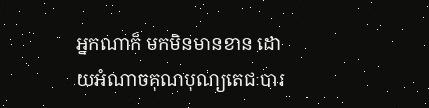អ្នកណាក៏ មកមិនមានខាន ដោយអំណាចគុណបុណ្យតេជៈបារ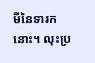មីនៃទារកនោះ។ លុះប្រ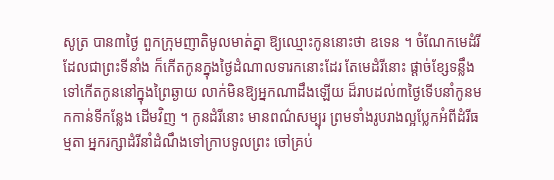សូត្រ បាន៣ថ្ងៃ ពួកក្រុមញាតិមូលមាត់គ្នា ឱ្យឈ្មោះកូននោះថា ឧទេន ។ ចំណែកមេដំរីដែលជាព្រះទីនាំង ក៏កើតកូនក្នុងថ្ងៃដំណាលទារកនោះដែរ តែមេដំរីនោះ ផ្ដាច់ខ្សែទន្លឹង ទៅកើតកូននៅក្នុងព្រៃឆ្ងាយ លាក់មិនឱ្យអ្នកណាដឹងឡើយ ដ៏រាបដល់៣ថ្ងៃទើបនាំកូនមកកាន់ទីកន្លែង ដើមវិញ ។ កូនដំរីនោះ មានពណ៌សម្បុរ ព្រមទាំងរូបរាងល្អប្លែកអំពីដំរីធម្មតា អ្នករក្សាដំរីនាំដំណឹងទៅក្រាបទូលព្រះ ចៅគ្រប់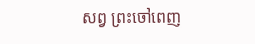សព្វ ព្រះចៅពេញ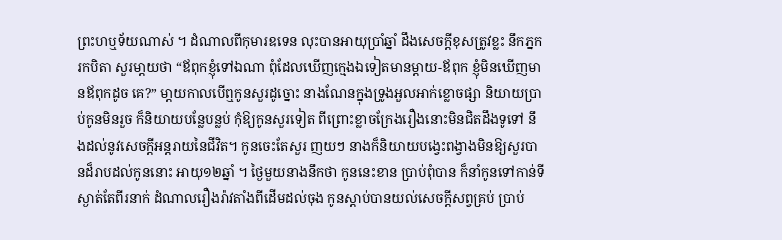ព្រះហឬទ័យណាស់ ។ ដំណាលពីកុមារឧទេន លុះបានអាយុប្រាំឆ្នាំ ដឹងសេចក្ដីខុសត្រូវខ្លះ នឹកភ្នករកបិតា សួរមា្ដយថា “ឪពុកខ្ញុំទៅឯណា ពុំដែលឃើញក្មេងឯទៀតមានម្ដាយ-ឪពុក ខ្ញុំមិនឃើញមានឪពុកដូច គេ?” មា្ដយកាលបើឮកូនសួរដូច្នោះ នាងណែនក្នុងទ្រូងអួលអាក់ខ្លោចផ្សា និយាយប្រាប់កូនមិនរួច ក៏និយាយបន្លែបន្លប់ កុំឱ្យកូនសួរទៀត ពីព្រោះខ្លាចក្រែងរឿងនោះមិនជិតដឹងទូទៅ នឹងដល់នូវសេចក្ដីអន្ដរាយនៃជីវិត។ កូនចេះតែសួរ ញយៗ នាងក៏និយាយបង្វេះពង្វាងមិនឱ្យសួរបានដ៏រាបដល់កូននោះ អាយុ១២ឆ្នាំ ។ ថ្ងៃមួយនាងនឹកថា កូននេះខាន ប្រាប់ពុំបាន ក៏នាំកូនទៅកាន់ទីស្ងាត់តែពីរនាក់ ដំណាលរឿងរ៉ាវតាំងពីដើមដល់ចុង កូនស្ដាប់បានយល់សេចក្ដីសព្វគ្រប់ ប្រាប់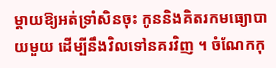ម្ដាយឱ្យអត់ទ្រាំសិនចុះ កូននិងគិតរកមធ្យោបាយមួយ ដើម្បីនឹងវិលទៅនគរវិញ ។ ចំណែកកុ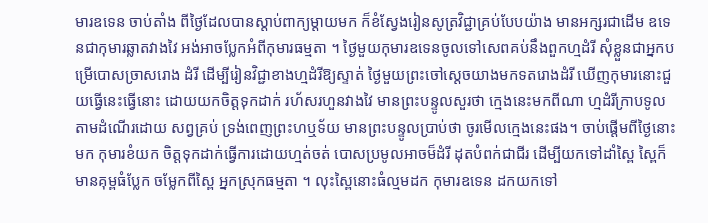មារឧទេន ចាប់តាំង ពីថ្ងៃដែលបានស្ដាប់ពាក្យម្ដាយមក ក៏ខំស្វែងរៀនសូត្រវិជ្ជាគ្រប់បែបយ៉ាង មានអក្សរជាដើម ឧទេនជាកុមារឆ្លាតវាងវៃ អង់អាចប្លែកអំពីកុមារធម្មតា ។ ថ្ងៃមួយកុមារឧទេនចូលទៅសេពគប់នឹងពួកហ្មដំរី សុំខ្លួនជាអ្នកបម្រើបោសច្រាសរោង ដំរី ដើម្បីរៀនវិជ្ជាខាងហ្មដំរីឱ្យស្ទាត់ ថ្ងៃមួយព្រះចៅស្ដេចយាងមកទតរោងដំរី ឃើញកុមារនោះជួយធ្វើនេះធ្វើនោះ ដោយយកចិត្ដទុកដាក់ រហ័សរហួនវាងវៃ មានព្រះបន្ទូលសួរថា ក្មេងនេះមកពីណា ហ្មដំរីក្រាបទូលតាមដំណើរដោយ សព្វគ្រប់ ទ្រង់ពេញព្រះហឬទ័យ មានព្រះបន្ទូលប្រាប់ថា ចូរមើលក្មេងនេះផង។ ចាប់ផ្ដើមពីថ្ងៃនោះមក កុមារខំយក ចិត្ដទុកដាក់ធ្វើការដោយហ្មត់ចត់ បោសប្រមូលអាចម៏ដំរី ដុតបំពក់ជាជីរ ដើម្បីយកទៅដាំស្ពៃ ស្ពៃក៏មានគុម្ពធំប្លែក ចម្លែកពីស្ពៃ អ្នកស្រុកធម្មតា ។ លុះស្ពៃនោះធំល្មមដក កុមារឧទេន ដកយកទៅ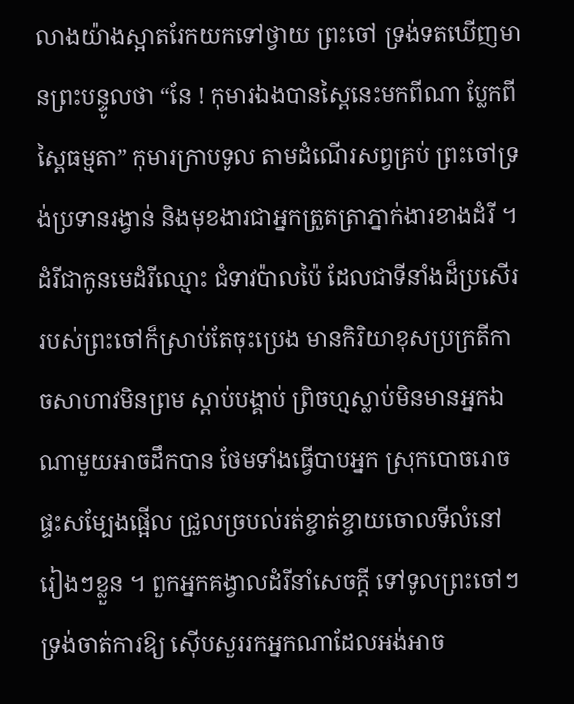លាងយ៉ាងស្អាតរែកយកទៅថ្វាយ ព្រះចៅ ទ្រង់ទតឃើញមានព្រះបន្ទូលថា “នែ ! កុមារឯងបានស្ពៃនេះមកពីណា ប្លែកពីស្ពៃធម្មតា” កុមារក្រាបទូល តាមដំណើរសព្វគ្រប់ ព្រះចៅទ្រង់ប្រទានរង្វាន់ និងមុខងារជាអ្នកត្រួតត្រាភ្នាក់ងារខាងដំរី ។ ដំរីជាកូនមេដំរីឈ្មោះ ជំទាវប៉ាលប៉ៃ ដែលជាទីនាំងដ៏ប្រសើររបស់ព្រះចៅក៏ស្រាប់តែចុះប្រេង មានកិរិយាខុសប្រក្រតីកាចសាហាវមិនព្រម ស្ដាប់បង្គាប់ ព្រិចហ្មស្លាប់មិនមានអ្នកឯណាមួយអាចដឹកបាន ថែមទាំងធ្វើបាបអ្នក ស្រុកបោចរោចផ្ទះសម្បែងផ្អើល ជ្រួលច្របល់រត់ខ្ចាត់ខ្ចាយចោលទីលំនៅរៀងៗខ្លួន ។ ពួកអ្នកគង្វាលដំរីនាំសេចក្ដី ទៅទូលព្រះចៅៗទ្រង់ចាត់ការឱ្យ ស៊ើបសួររកអ្នកណាដែលអង់អាច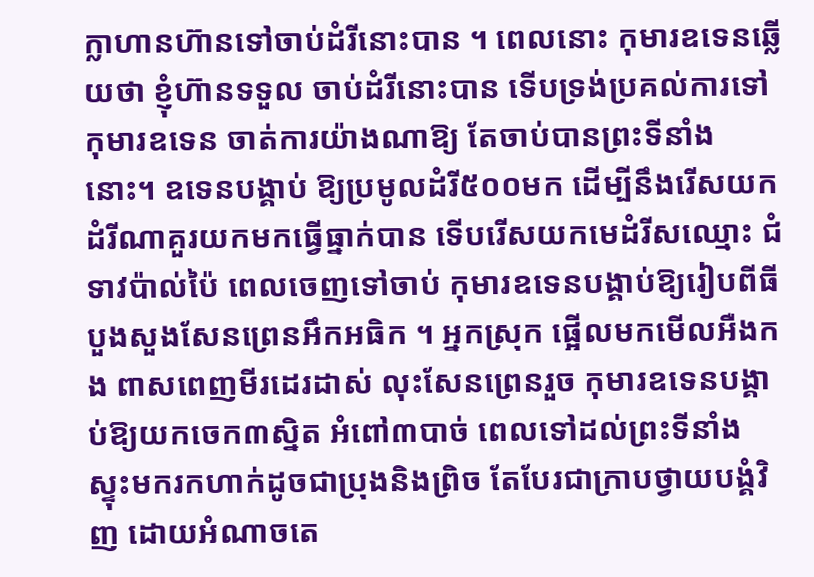ក្លាហានហ៊ានទៅចាប់ដំរីនោះបាន ។ ពេលនោះ កុមារឧទេនឆ្លើយថា ខ្ញុំហ៊ានទទួល ចាប់ដំរីនោះបាន ទើបទ្រង់ប្រគល់ការទៅកុមារឧទេន ចាត់ការយ៉ាងណាឱ្យ តែចាប់បានព្រះទីនាំងនោះ។ ឧទេនបង្គាប់ ឱ្យប្រមូលដំរី៥០០មក ដើម្បីនឹងរើសយកដំរីណាគួរយកមកធ្វើធ្នាក់បាន ទើបរើសយកមេដំរីសឈ្មោះ ជំទាវប៉ាល់ប៉ៃ ពេលចេញទៅចាប់ កុមារឧទេនបង្គាប់ឱ្យរៀបពីធីបួងសួងសែនព្រេនអឹកអធិក ។ អ្នកស្រុក ផ្អើលមកមើលអឺងកង ពាសពេញមីរដេរដាស់ លុះសែនព្រេនរួច កុមារឧទេនបង្គាប់ឱ្យយកចេក៣ស្និត អំពៅ៣បាច់ ពេលទៅដល់ព្រះទីនាំង ស្ទុះមករកហាក់ដូចជាប្រុងនិងព្រិច តែបែរជាក្រាបថ្វាយបង្គំវិញ ដោយអំណាចតេ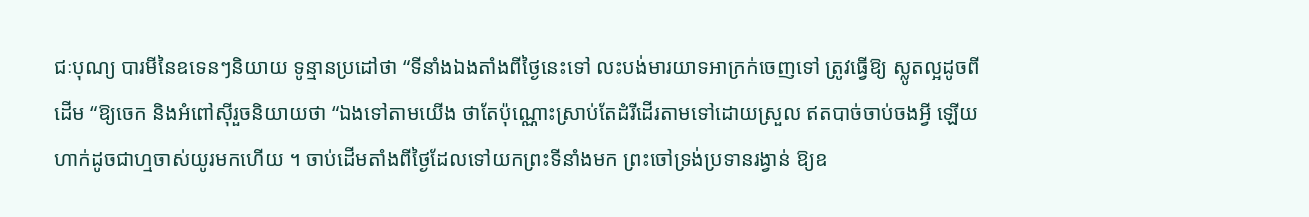ជៈបុណ្យ បារមីនៃឧទេនៗនិយាយ ទូន្មានប្រដៅថា “ទីនាំងឯងតាំងពីថ្ងៃនេះទៅ លះបង់មារយាទអាក្រក់ចេញទៅ ត្រូវធ្វើឱ្យ ស្លូតល្អដូចពីដើម “ឱ្យចេក និងអំពៅស៊ីរួចនិយាយថា “ឯងទៅតាមយើង ថាតែប៉ុណ្ណោះស្រាប់តែដំរីដើរតាមទៅដោយស្រួល ឥតបាច់ចាប់ចងអ្វី ឡើយ ហាក់ដូចជាហ្មចាស់យូរមកហើយ ។ ចាប់ដើមតាំងពីថ្ងៃដែលទៅយកព្រះទីនាំងមក ព្រះចៅទ្រង់ប្រទានរង្វាន់ ឱ្យឧ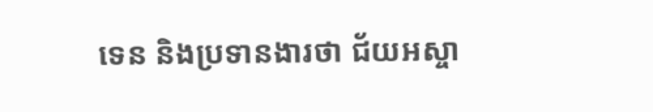ទេន និងប្រទានងារថា ជ័យអស្ចា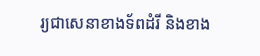រ្យជាសេនាខាងទ័ពដំរី និងខាង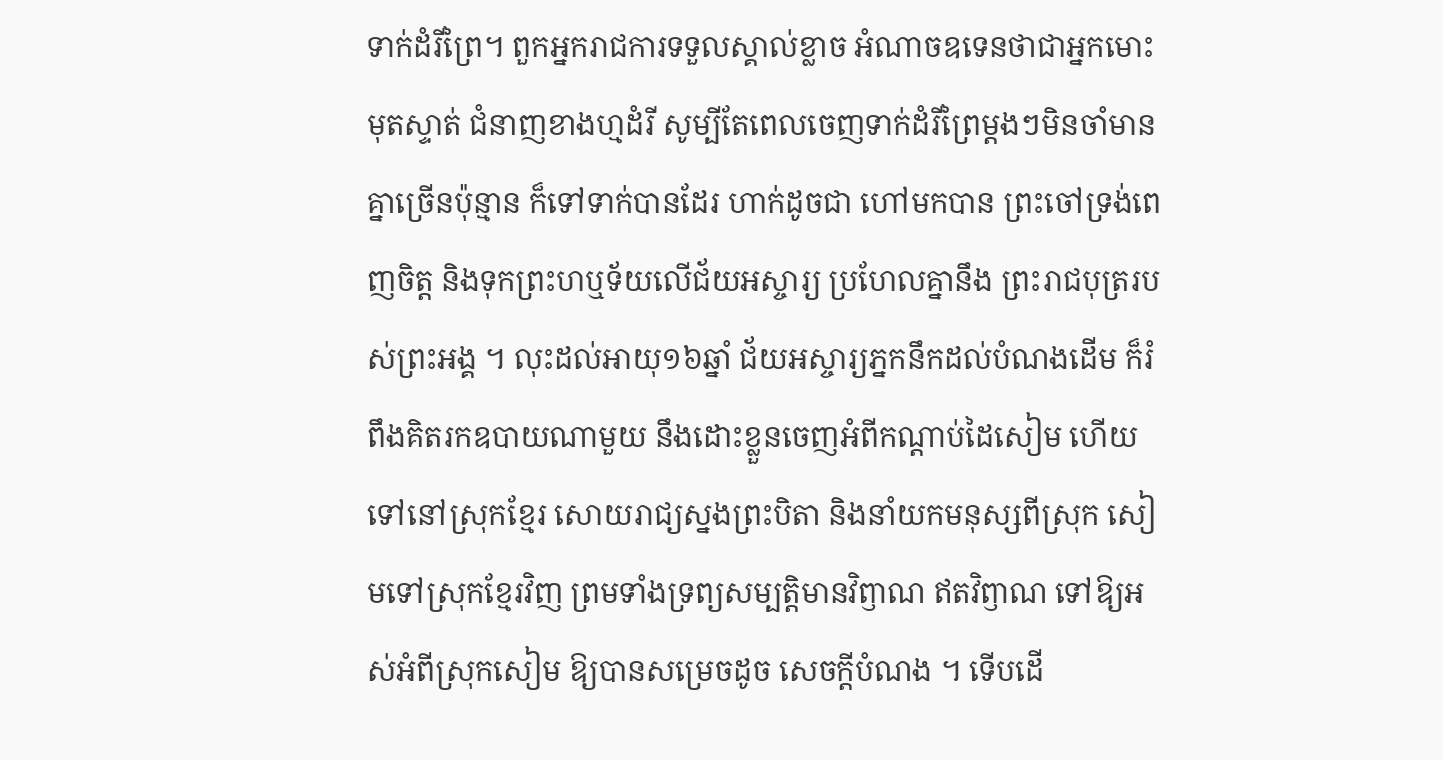ទាក់ដំរីព្រៃ។ ពួកអ្នករាជការទទួលស្គាល់ខ្លាច អំណាចឧទេនថាជាអ្នកមោះមុតស្ទាត់ ជំនាញខាងហ្មដំរី សូម្បីតែពេលចេញទាក់ដំរីព្រៃម្ដងៗមិនចាំមានគ្នាច្រើនប៉ុន្មាន ក៏ទៅទាក់បានដែរ ហាក់ដូចជា ហៅមកបាន ព្រះចៅទ្រង់ពេញចិត្ដ និងទុកព្រះហឬទ័យលើជ័យអស្ចារ្យ ប្រហែលគ្នានឹង ព្រះរាជបុត្ររបស់ព្រះអង្គ ។ លុះដល់អាយុ១៦ឆ្នាំ ជ័យអស្ចារ្យភ្នកនឹកដល់បំណងដើម ក៏រំពឹងគិតរកឧបាយណាមួយ នឹងដោះខ្លួនចេញអំពីកណ្ដាប់ដៃសៀម ហើយទៅនៅស្រុកខ្មែរ សោយរាជ្យស្នងព្រះបិតា និងនាំយកមនុស្សពីស្រុក សៀមទៅស្រុកខ្មែរវិញ ព្រមទាំងទ្រព្យសម្បត្ដិមានវិឭាណ ឥតវិឭាណ ទៅឱ្យអស់អំពីស្រុកសៀម ឱ្យបានសម្រេចដូច សេចក្ដីបំណង ។ ទើបដើ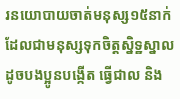រនយោបាយចាត់មនុស្ស១៥នាក់ ដែលជាមនុស្សទុកចិត្ដស្និទ្ឋស្នាលដូចបងប្អូនបង្កើត ធ្វើជាល និង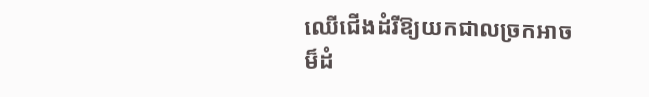ឈើជើងដំរីឱ្យយកជាលច្រកអាចម៏ដំ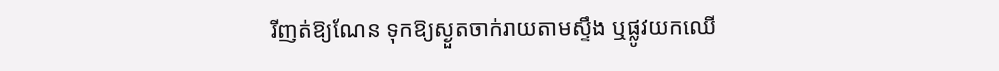រីញត់ឱ្យណែន ទុកឱ្យស្ងួតចាក់រាយតាមស្ទឹង ឬផ្លូវយកឈើ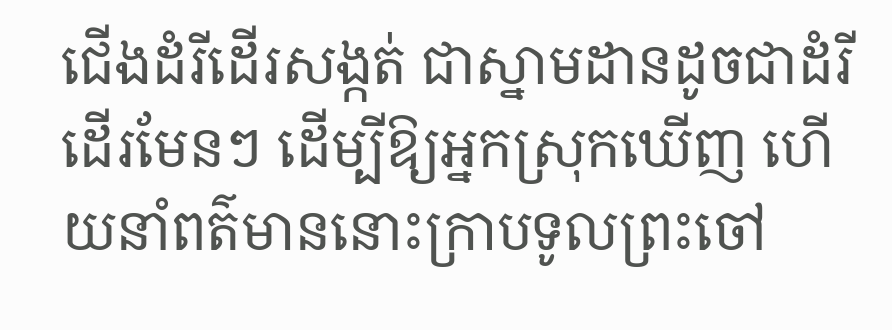ជើងដំរីដើរសង្កត់ ជាស្នាមដានដូចជាដំរីដើរមែនៗ ដើម្បីឱ្យអ្នកស្រុកឃើញ ហើយនាំពត៌មាននោះក្រាបទូលព្រះចៅ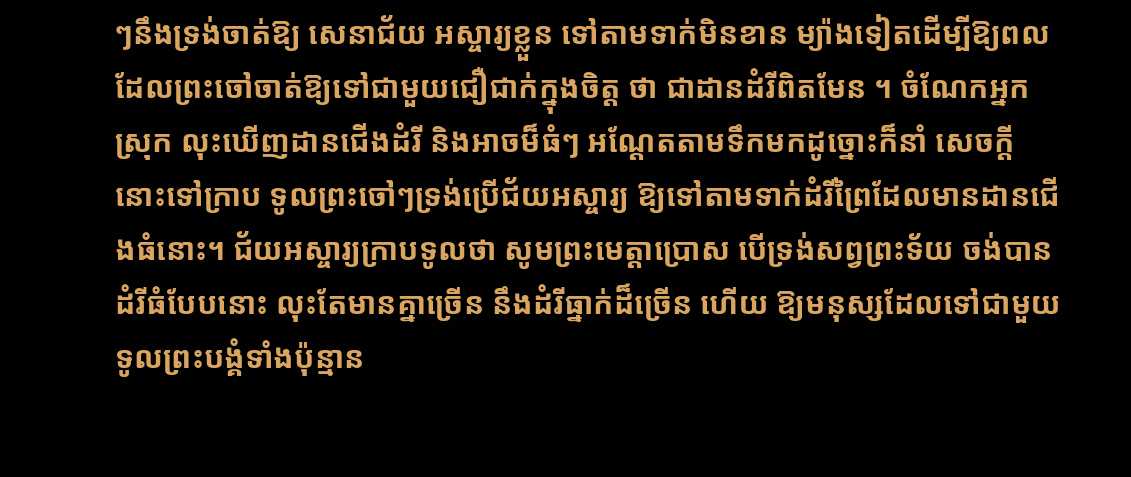ៗនឹងទ្រង់ចាត់ឱ្យ សេនាជ័យ អស្ចារ្យខ្លួន ទៅតាមទាក់មិនខាន ម្យ៉ាងទៀតដើម្បីឱ្យពលដែលព្រះចៅចាត់ឱ្យទៅជាមួយជឿជាក់ក្នុងចិត្ដ ថា ជាដានដំរីពិតមែន ។ ចំណែកអ្នកស្រុក លុះឃើញដានជើងដំរី និងអាចម៏ធំៗ អណ្ដែតតាមទឹកមកដូច្នោះក៏នាំ សេចក្ដីនោះទៅក្រាប ទូលព្រះចៅៗទ្រង់ប្រើជ័យអស្ចារ្យ ឱ្យទៅតាមទាក់ដំរីព្រៃដែលមានដានជើងធំនោះ។ ជ័យអស្ចារ្យក្រាបទូលថា សូមព្រះមេត្ដាប្រោស បើទ្រង់សព្វព្រះទ័យ ចង់បានដំរីធំបែបនោះ លុះតែមានគ្នាច្រើន នឹងដំរីធ្នាក់ដ៏ច្រើន ហើយ ឱ្យមនុស្សដែលទៅជាមួយទូលព្រះបង្គំទាំងប៉ុន្មាន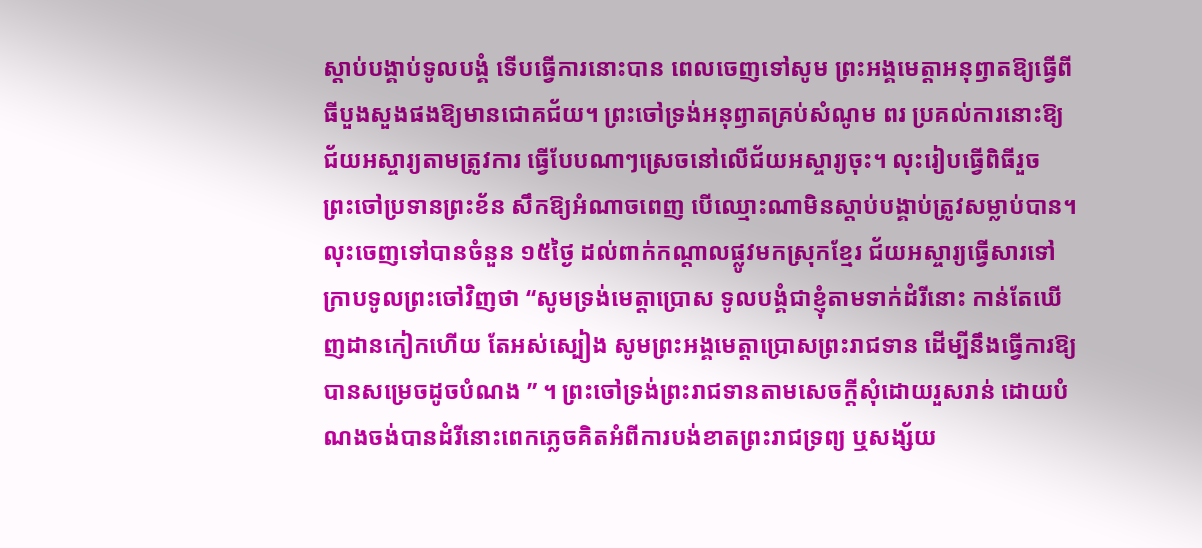ស្ដាប់បង្គាប់ទូលបង្គំ ទើបធ្វើការនោះបាន ពេលចេញទៅសូម ព្រះអង្គមេត្ដាអនុឭាតឱ្យធ្វើពីធីបួងសួងផងឱ្យមានជោគជ័យ។ ព្រះចៅទ្រង់អនុឭាតគ្រប់សំណូម ពរ ប្រគល់ការនោះឱ្យជ័យអស្ចារ្យតាមត្រូវការ ធ្វើបែបណាៗស្រេចនៅលើជ័យអស្ចារ្យចុះ។ លុះរៀបធ្វើពិធីរួច ព្រះចៅប្រទានព្រះខ័ន សឹកឱ្យអំណាចពេញ បើឈ្មោះណាមិនស្ដាប់បង្គាប់ត្រូវសម្លាប់បាន។ លុះចេញទៅបានចំនួន ១៥ថ្ងៃ ដល់ពាក់កណ្ដាលផ្លូវមកស្រុកខ្មែរ ជ័យអស្ចារ្យធ្វើសារទៅក្រាបទូលព្រះចៅវិញថា “សូមទ្រង់មេត្ដាប្រោស ទូលបង្គំជាខ្ញុំតាមទាក់ដំរីនោះ កាន់តែឃើញដានកៀកហើយ តែអស់ស្បៀង សូមព្រះអង្គមេត្ដាប្រោសព្រះរាជទាន ដើម្បីនឹងធ្វើការឱ្យបានសម្រេចដូចបំណង ” ។ ព្រះចៅទ្រង់ព្រះរាជទានតាមសេចក្ដីសុំដោយរួសរាន់ ដោយបំណងចង់បានដំរីនោះពេកភ្លេចគិតអំពីការបង់ខាតព្រះរាជទ្រព្យ ឬសង្ស័យ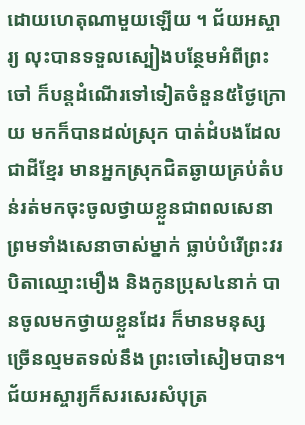ដោយហេតុណាមួយឡើយ ។ ជ័យអស្ចារ្យ លុះបានទទួលស្បៀងបន្ថែមអំពីព្រះចៅ ក៏បន្ដដំណើរទៅទៀតចំនួន៥ថ្ងៃក្រោយ មកក៏បានដល់ស្រុក បាត់ដំបងដែលជាដីខ្មែរ មានអ្នកស្រុកជិតឆ្ងាយគ្រប់តំបន់រត់មកចុះចូលថ្វាយខ្លួនជាពលសេនា ព្រមទាំងសេនាចាស់ម្នាក់ ធ្លាប់បំរើព្រះវរបិតាឈ្មោះមឿង និងកូនប្រុស៤នាក់ បានចូលមកថ្វាយខ្លួនដែរ ក៏មានមនុស្សច្រើនល្មមតទល់នឹង ព្រះចៅសៀមបាន។ ជ័យអស្ចារ្យក៏សរសេរសំបុត្រ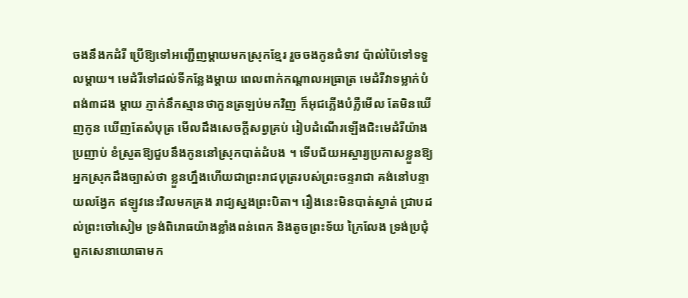ចងនឹងកដំរី ប្រើឱ្យទៅអញ្ជើញម្ដាយមកស្រុកខ្មែរ រួចចងកូនជំទាវ ប៉ាល់ប៉ៃទៅទទួលម្ដាយ។ មេដំរីទៅដល់ទីកន្លែងម្ដាយ ពេលពាក់កណ្ដាលអធ្រាត្រ មេដំរីវាទម្លាក់បំពង់៣ដង ម្ដាយ ភ្ញាក់នឹកស្មានថាកួនត្រឡប់មកវិញ ក៏អុជភ្លើងបំភ្លឺមើល តែមិនឃើញកូន ឃើញតែសំបុត្រ មើលដឹងសេចក្ដីសព្វគ្រប់ រៀបដំណើរឡើងជិះមេដំរីយ៉ាងប្រញាប់ ខំស្រួតឱ្យជួបនឹងកូននៅស្រុកបាត់ដំបង ។ ទើបជ័យអស្ចារ្យប្រកាសខ្លួនឱ្យ អ្នកស្រុកដឹងច្បាស់ថា ខ្លួនហ្នឹងហើយជាព្រះរាជបុត្ររបស់ព្រះចន្ទរាជា គង់នៅបន្ទាយលង្វែក ឥឡូវនេះវិលមកគ្រង រាជ្យស្នងព្រះបិតា។ រឿងនេះមិនបាត់ស្ងាត់ ជ្រាបដល់ព្រះចៅសៀម ទ្រង់ពិរោធយ៉ាងខ្លាំងពន់ពេក និងតូចព្រះទ័យ ក្រៃលែង ទ្រង់ប្រជុំពួកសេនាយោធាមក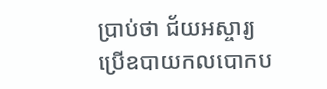ប្រាប់ថា ជ័យអស្ចារ្យ ប្រើឧបាយកលបោកប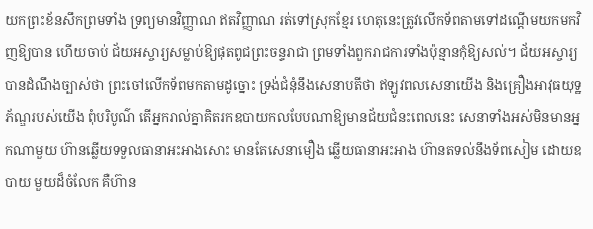យកព្រះខ័នសឹកព្រមទាំង ទ្រព្យមានវិញ្ញាណ ឥតវិញ្ញាណ រត់ទៅស្រុកខ្មែរ ហេតុនេះត្រូវលើកទ័ពតាមទៅដណ្ដើមយកមកវិញឱ្យបាន ហើយចាប់ ជ័យអស្ចារ្យសម្លាប់ឱ្យផុតពូជព្រះចន្ទរាជា ព្រមទាំងពួករាជការទាំងប៉ុន្មានកុំឱ្យសល់។ ជ័យអស្ចារ្យ បានដំណឹងច្បាស់ថា ព្រះចៅលើកទ័ពមកតាមដូច្នោះ ទ្រង់ជំនុំនឹងសេនាបតីថា ឥឡូវពលសេនាយើង និងគ្រឿងអាវុធយុទ្ឋភ័ណ្ឌរបស់យើង ពុំបរិបូណ៌ តើអ្នករាល់គ្នាគិតរកឧបាយកលបែបណាឱ្យមានជ័យជំនះពេលនេះ សេនាទាំងអស់មិនមានអ្នកណាមួយ ហ៊ានឆ្លើយទទួលធានាអះអាងសោះ មានតែសេនាមឿង ឆ្លើយធានាអះអាង ហ៊ានតទល់នឹងទ័ពសៀម ដោយឧបាយ មួយដ៏ចំលែក គឺហ៊ាន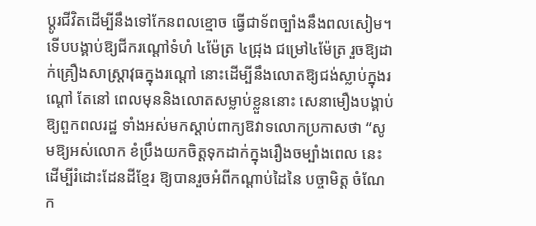ប្ដូរជីវិតដើម្បីនឹងទៅកែនពលខ្មោច ធ្វើជាទ័ពច្បាំងនឹងពលសៀម។ ទើបបង្គាប់ឱ្យជីករណ្ដៅទំហំ ៤ម៉ែត្រ ៤ជ្រុង ជម្រៅ៤ម៉ែត្រ រួចឱ្យដាក់គ្រឿងសាស្ដ្រាវុធក្នុងរណ្ដៅ នោះដើម្បីនឹងលោតឱ្យជង់ស្លាប់ក្នុងរណ្ដៅ តែនៅ ពេលមុននិងលោតសម្លាប់ខ្លួននោះ សេនាមឿងបង្គាប់ឱ្យពួកពលរដ្ឋ ទាំងអស់មកស្ដាប់ពាក្យឱវាទលោកប្រកាសថា “សូមឱ្យអស់លោក ខំប្រឹងយកចិត្ដទុកដាក់ក្នុងរឿងចម្បាំងពេល នេះដើម្បីរំដោះដែនដីខ្មែរ ឱ្យបានរួចអំពីកណ្ដាប់ដៃនៃ បច្ចាមិត្ដ ចំណែក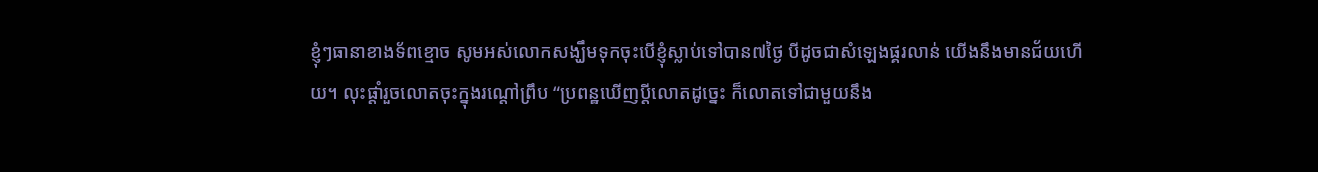ខ្ញុំៗធានាខាងទ័ពខ្មោច សូមអស់លោកសង្ឃឹមទុកចុះបើខ្ញុំស្លាប់ទៅបាន៧ថ្ងៃ បីដូចជាសំឡេងផ្គរលាន់ យើងនឹងមានជ័យហើយ។ លុះផ្ដាំរួចលោតចុះក្នុងរណ្ដៅព្រឹប “ប្រពន្ឋឃើញប្ដីលោតដូច្នេះ ក៏លោតទៅជាមួយនឹង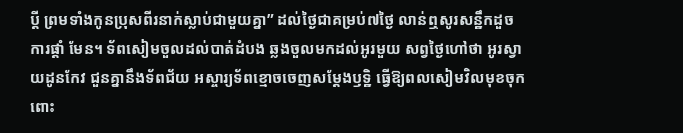ប្ដី ព្រមទាំងកូនប្រុសពីរនាក់ស្លាប់ជាមួយគ្នា” ដល់ថ្ងៃជាគម្រប់៧ថ្ងៃ លាន់ឮសូរសន្ឋឹកដួចការផ្ដាំ មែន។ ទ័ពសៀមចួលដល់បាត់ដំបង ឆ្លងចួលមកដល់អូរមួយ សព្វថ្ងៃហៅថា អូរស្វាយដូនកែវ ជួនគ្នានឹងទ័ពជ័យ អស្ចារ្យទ័ពខ្មោចចេញសម្ដែងឫទ្ឋិ ធ្វើឱ្យពលសៀមវិលមុខចុកពោះ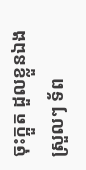ចុះក្អួត ដួលខ្លួនឯងស្រួលៗ ទ័ព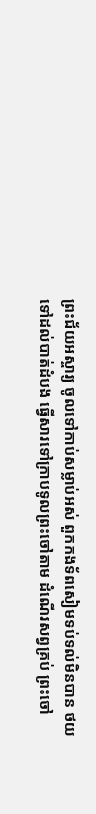ព្រះជ័យអស្ចារ្យ ចូលទៅកាប់សម្លាប់អស់ ពួកកងទ័ពសៀមទប់ទល់មិនបាន ថយទៅដល់បាត់ដំបង ធ្វើសារទៅក្រាបទូលព្រះចៅតាម ដំណើរសព្វគ្រប់ ព្រះចៅ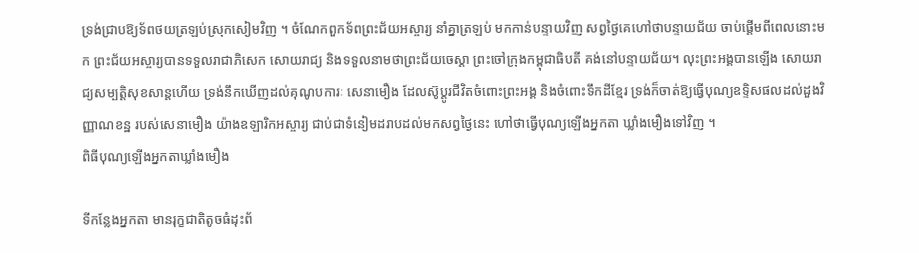ទ្រង់ជ្រាបឱ្យទ័ពថយត្រឡប់ស្រុកសៀមវិញ ។ ចំណែកពួកទ័ពព្រះជ័យអស្ចារ្យ នាំគ្នាត្រឡប់ មកកាន់បន្ទាយវិញ សព្វថ្ងៃគេហៅថាបន្ទាយជ័យ ចាប់ផ្ដើមពីពេលនោះមក ព្រះជ័យអស្ចារ្យបានទទួលរាជាភិសេក សោយរាជ្យ និងទទួលនាមថាព្រះជ័យចេស្ដា ព្រះចៅក្រុងកម្ពុជាធិបតី គង់នៅបន្ទាយជ័យ។ លុះព្រះអង្គបានឡើង សោយរាជ្យសម្បត្ដិសុខសាន្ដហើយ ទ្រង់នឹកឃើញដល់គុណូបការៈ សេនាមឿង ដែលស៊ូប្ដូរជីវិតចំពោះព្រះអង្គ និងចំពោះទឹកដីខ្មែរ ទ្រង់ក៏ចាត់ឱ្យធ្វើបុណ្យឧទ្ទិសផលដល់ដួងវិញ្ញាណខន្ឋ របស់សេនាមឿង យ៉ាងឧឡារិកអស្ចារ្យ ជាប់ជាទំនៀមដរាបដល់មកសព្វថ្ងៃនេះ ហៅថាធ្វើបុណ្យឡើងអ្នកតា ឃ្លាំងមឿងទៅវិញ ។
ពិធីបុណ្យឡើងអ្នកតាឃ្លាំងមឿង

ទីកន្លែងអ្នកតា មានរុក្ខជាតិតូចធំដុះព័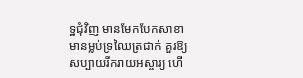ទ្ឋជុំវិញ មានមែកបែកសាខា មានម្លប់ទ្រឈៃត្រជាក់ គួរឱ្យសប្បាយរីករាយអស្ចារ្យ ហើ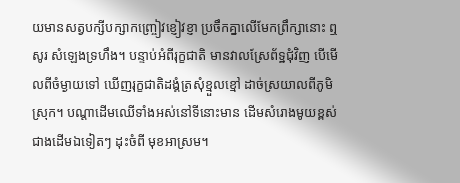យមានសត្វបក្សីបក្សាកញ្ច្រៀវខ្ញៀវខ្ញា ប្រចឹកគ្នាលើមែកព្រឹក្សានោះ ឮសូរ សំឡេងទ្រហឹង។ បន្ទាប់អំពីរុក្ខជាតិ មានវាលស្រែព័ទ្ឋជុំវិញ បើមើលពីចំម្ងាយទៅ ឃើញរុក្ខជាតិដង្គំត្រសុំខ្មួលខ្មៅ ដាច់ស្រយាលពីភូមិស្រុក។ បណ្ដាដើមឈើទាំងអស់នៅទីនោះមាន ដើមសំរោងមូយខ្ពស់ជាងដើមឯទៀតៗ ដុះចំពី មុខអាស្រម។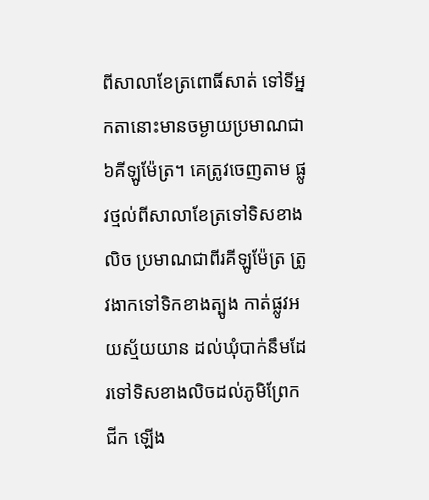ពីសាលាខែត្រពោធិ៍សាត់ ទៅទីអ្នកតានោះមានចម្ងាយប្រមាណជា៦គីឡូម៉ែត្រ។ គេត្រូវចេញតាម ផ្លូវថ្មល់ពីសាលាខែត្រទៅទិសខាងលិច ប្រមាណជាពីរគីឡូម៉ែត្រ ត្រូវងាកទៅទិកខាងត្បូង កាត់ផ្លូវអយស្ម័យយាន ដល់ឃុំបាក់នឹមដែរទៅទិសខាងលិចដល់ភូមិព្រែកជីក ឡើង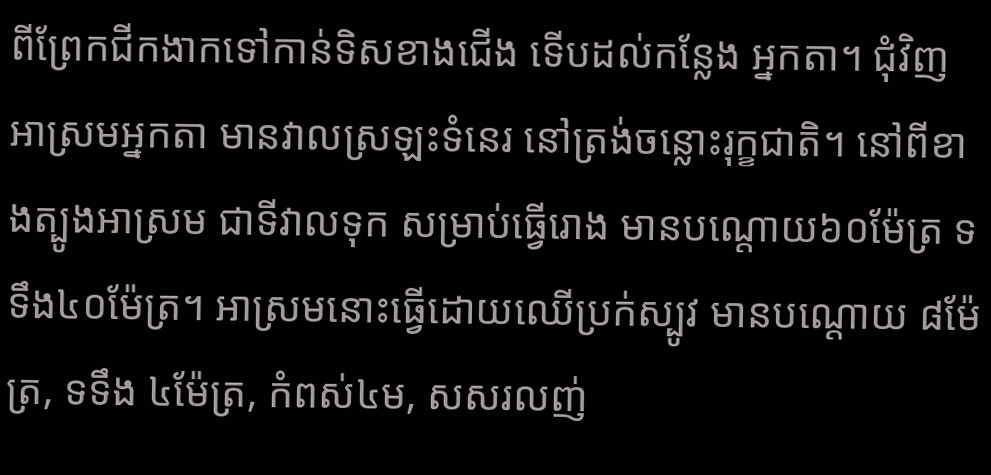ពីព្រែកជីកងាកទៅកាន់ទិសខាងជើង ទើបដល់កន្លែង អ្នកតា។ ជុំវិញអាស្រមអ្នកតា មានវាលស្រឡះទំនេរ នៅត្រង់ចន្លោះរុក្ខជាតិ។ នៅពីខាងត្បូងអាស្រម ជាទីវាលទុក សម្រាប់ធ្វើរោង មានបណ្ដោយ៦០ម៉ែត្រ ទទឹង៤០ម៉ែត្រ។ អាស្រមនោះធ្វើដោយឈើប្រក់ស្បូវ មានបណ្ដោយ ៨ម៉ែត្រ, ទទឹង ៤ម៉ែត្រ, កំពស់៤ម, សសរលញ់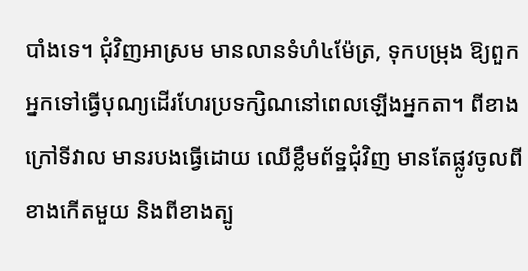បាំងទេ។ ជុំវិញអាស្រម មានលានទំហំ៤ម៉ែត្រ, ទុកបម្រុង ឱ្យពួកអ្នកទៅធ្វើបុណ្យដើរហែរប្រទក្សិណនៅពេលឡើងអ្នកតា។ ពីខាងក្រៅទីវាល មានរបងធ្វើដោយ ឈើខ្លឹមព័ទ្ឋជុំវិញ មានតែផ្លូវចូលពីខាងកើតមួយ និងពីខាងត្បូ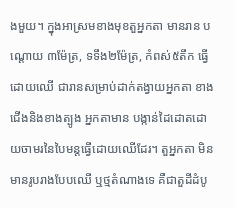ងមួយ។ ក្នុងអាស្រមខាងមុខតួអ្នកតា មានរាន បណ្ដោយ ៣ម៉ែត្រ, ទទឹង២ម៉ែត្រ, កំពស់៥តឹក ធ្វើដោយឈើ ជារានសម្រាប់ដាក់តង្វាយអ្នកតា ខាងជើងនិងខាងត្បូង អ្នកតាមាន បង្កាន់ដៃដោតដោយចាមរនៃបៃមន្ដធ្វើដោយឈើដែរ។ តួអ្នកតា មិនមានរូបរាងបែបឈើ ឬថ្មតំណាងទេ គឺជាតួដីដំបូ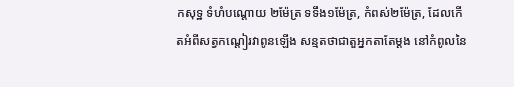កសុទ្ឋ ទំហំបណ្ដោយ ២ម៉ែត្រ ទទឹង១ម៉ែត្រ, កំពស់២ម៉ែត្រ, ដែលកើតអំពីសត្វកណ្ដៀរវាពូនឡើង សន្មតថាជាតួអ្នកតាតែម្ដង នៅកំពូលនៃ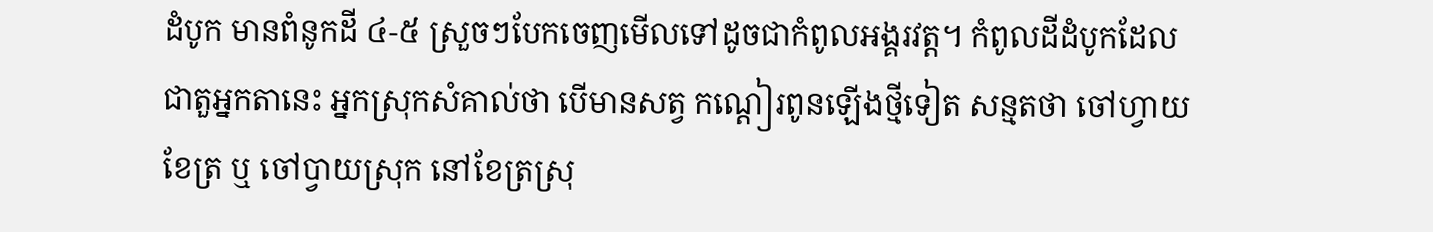ដំបូក មានពំនូកដី ៤-៥ ស្រួចៗបែកចេញមើលទៅដូចជាកំពូលអង្គរវត្ដ។ កំពូលដីដំបូកដែលជាតួអ្នកតានេះ អ្នកស្រុកសំគាល់ថា បើមានសត្វ កណ្ដៀរពូនឡើងថ្មីទៀត សន្មតថា ចៅហ្វាយខែត្រ ឬ ចៅប្វាយស្រុក នៅខែត្រស្រុ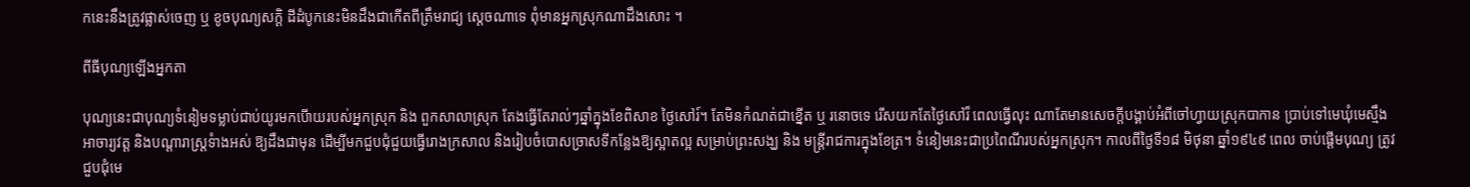កនេះនឹងត្រូវផ្លាស់ចេញ ឬ ខូចបុណ្យសក្ដិ ដីដំបូកនេះមិនដឹងជាកើតពីត្រឹមរាជ្យ ស្ដេចណាទេ ពុំមានអ្នកស្រុកណាដឹងសោះ ។

ពីធីបុណ្យឡើងអ្នកតា

បុណ្យនេះជាបុណ្យទំនៀមទម្លាប់ជាប់យូរមកបើាយរបស់អ្នកស្រុក និង ពួកសាលាស្រុក តែងធ្វើតែរាល់ៗឆ្នាំក្នុងខែពិសាខ ថ្ងៃសៅរ៍។ តែមិនកំណត់ជាខ្នើត ឬ រនោចទេ រើសយកតែថ្ងៃសៅរ៏ ពេលធ្វើលុះ ណាតែមានសេចក្ដីបង្គាប់អំពីចៅហ្វាយស្រុកបាកាន ប្រាប់ទៅមេឃុំមេស្មឹង អាចារ្យវត្ដ និងបណ្ដារាស្ដ្រទំាងអស់ ឱ្យដឹងជាមុន ដើម្បីមកជួបជុំជួយធ្វើរោងក្រសាល និងរៀបចំបោសច្រាសទីកន្លែងឱ្យស្អាតល្អ សម្រាប់ព្រះសង្ឃ និង មន្ដ្រីរាជការក្នុងខែត្រ។ ទំនៀមនេះជាប្រពៃណីរបស់អ្នកស្រុក។ កាលពីថ្ងៃទី១៨ មិថុនា ឆ្នាំ១៩៤៩ ពេល ចាប់ផ្ដើមបុណ្យ ត្រូវជួបជុំមេ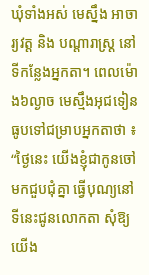ឃុំទាំងអស់ មេស្នឹង អាចារ្យវត្ដ និង បណ្ដារាស្ដ្រ នៅទីកន្លែងអ្នកតា។ ពេលម៉ោង៦ល្ងាច មេស្មឹងអុជទៀនធូបទៅជម្រាបអ្នកតាថា ៖ “ថ្ងៃនេះ យើងខ្ញុំជាកូនចៅមកជួបជុំគ្នា ធ្វើបុណ្យនៅទីនេះជូនលោកតា សុំឱ្យយើង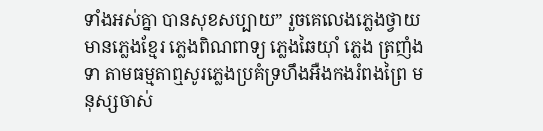ទាំងអស់គ្នា បានសុខសប្បាយ” រួចគេលេងភ្លេងថ្វាយ មានភ្លេងខ្មែរ ភ្លេងពិណពាទ្យ ភ្លេងឆៃយ៉ាំ ភ្លេង ត្រញំងទា តាមធម្មតាឮសូរភ្លេងប្រគំទ្រហឹងអឺងកងរំពងព្រៃ មនុស្សចាស់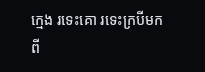ក្មេង រទេះគោ រទេះក្របីមកពី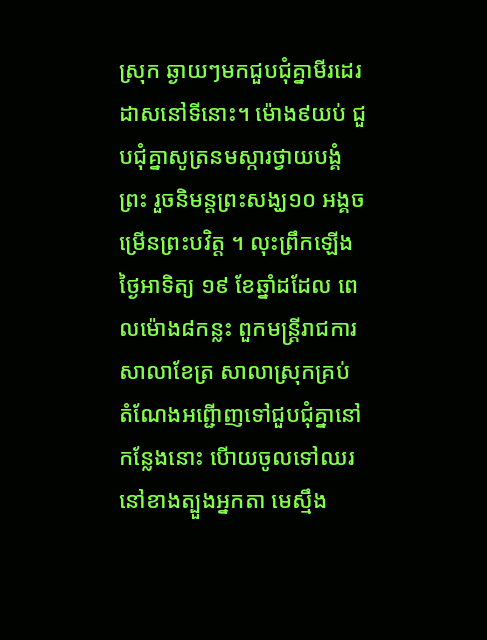ស្រុក ឆ្ងាយៗមកជួបជុំគ្នាមីរដេរដាសនៅទីនោះ។ ម៉ោង៩យប់ ជួបជុំគ្នាសូត្រនមស្ការថ្វាយបង្គំព្រះ រួចនិមន្ដព្រះសង្ឃ១០ អង្គចម្រើនព្រះបវិត្ដ ។ លុះព្រឹកឡើង ថ្ងៃអាទិត្យ ១៩ ខែឆ្នាំដដែល ពេលម៉ោង៨កន្លះ ពួកមន្ដ្រីរាជការសាលាខែត្រ សាលាស្រុកគ្រប់ តំណែងអព្ជើាញទៅជួបជុំគ្នានៅកន្លែងនោះ បើាយចូលទៅឈរនៅខាងត្បួងអ្នកតា មេស្មឹង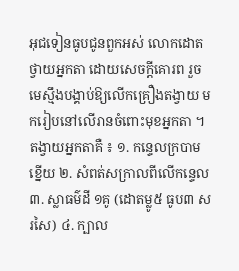អុជទៀនធូបជូនពួកអស់ លោកដោតថ្វាយអ្នកតា ដោយសេចក្ដីគោរព រួចមេស្មឹងបង្គាប់ឱ្យលើកគ្រឿងតង្វាយ មករៀបនៅលើរានចំពោះមុខអ្នកតា ។ តង្វាយអ្នកតាគឺ ៖ ១. កន្ទេលក្របាម ខ្នើយ ២. សំពត់សក្រាលពីលើកន្ទេល ៣. ស្លាធម៌ដី ១គូ (ដោតម្លូ៥ ធូប៣ សរសៃ) ៤. ក្បាល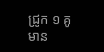ជ្រូក ១ គូ មាន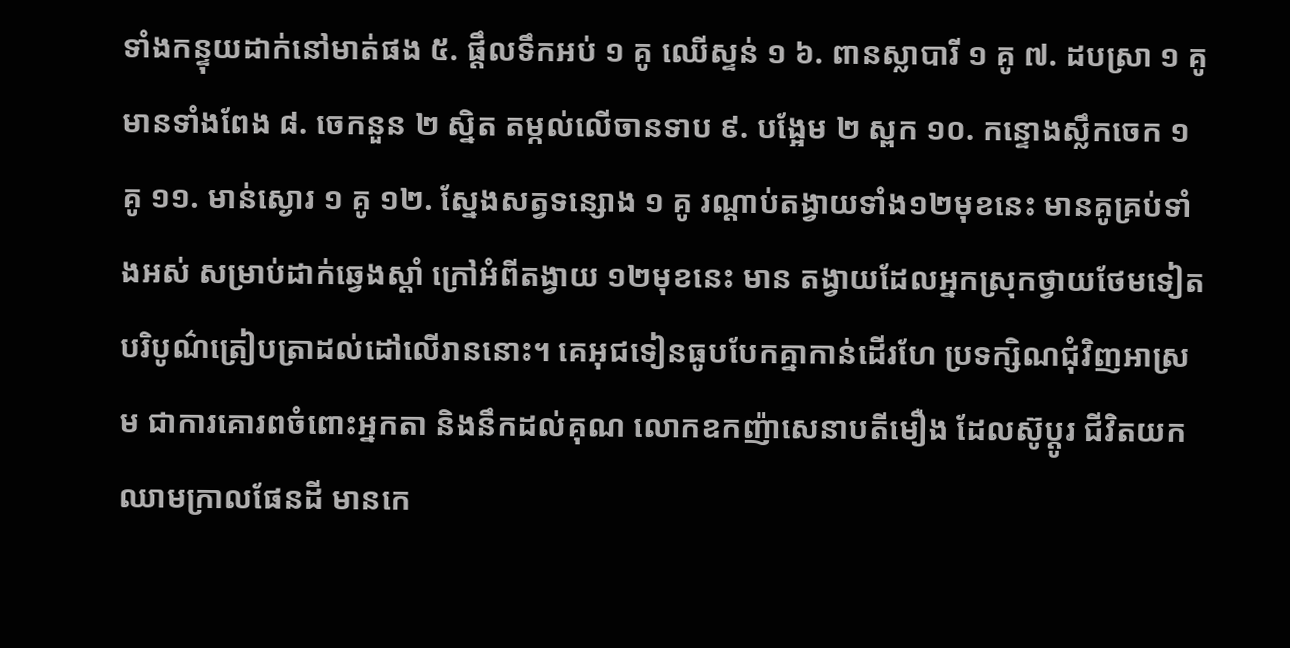ទាំងកន្ទុយដាក់នៅមាត់ផង ៥. ផ្ដឹលទឹកអប់ ១ គូ ឈើស្ទន់ ១ ៦. ពានស្លាបារី ១ គូ ៧. ដបស្រា ១ គូ មានទាំងពែង ៨. ចេកនួន ២ ស្និត តម្កល់លើចានទាប ៩. បង្អែម ២ ស្ពក ១០. កន្ទោងស្លឹកចេក ១ គូ ១១. មាន់ស្ងោរ ១ គូ ១២. ស្នែងសត្វទន្សោង ១ គូ រណ្ដាប់តង្វាយទាំង១២មុខនេះ មានគូគ្រប់ទាំងអស់ សម្រាប់ដាក់ឆ្វេងស្ដាំ ក្រៅអំពីតង្វាយ ១២មុខនេះ មាន តង្វាយដែលអ្នកស្រុកថ្វាយថែមទៀតបរិបូណ៌ត្រៀបត្រាដល់ដៅលើរាននោះ។ គេអុជទៀនធូបបែកគ្នាកាន់ដើរហែ ប្រទក្សិណជុំវិញអាស្រម ជាការគោរពចំពោះអ្នកតា និងនឹកដល់គុណ លោកឧកញ៉ាសេនាបតីមឿង ដែលស៊ូប្ដូរ ជីវិតយកឈាមក្រាលផែនដី មានកេ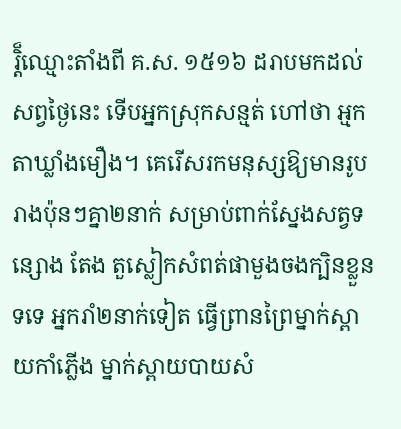រ្ដិ៏ឈ្មោះតាំងពី គ.ស. ១៥១៦ ដរាបមកដល់សព្វថ្ងៃនេះ ទើបអ្នកស្រុកសន្មត់ ហៅថា អ្មកតាឃ្លាំងមឿង។ គេរើសរកមនុស្សឱ្យមានរូបរាងប៉ុនៗគ្នា២នាក់ សម្រាប់ពាក់ស្នែងសត្វទន្សោង តែង តួស្លៀកសំពត់ផាមួងចងក្បិនខ្លួនទទេ អ្នករាំ២នាក់ទៀត ធ្វើព្រានព្រៃម្នាក់ស្ពាយកាំភ្លើង ម្នាក់ស្ពាយបាយសំ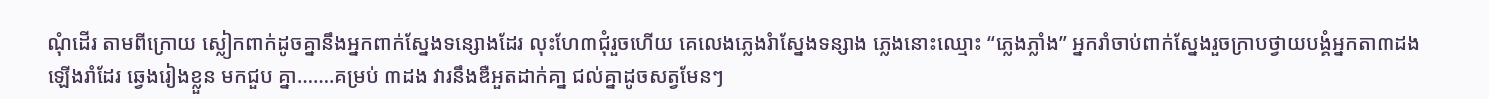ណុំដើរ តាមពីក្រោយ ស្លៀកពាក់ដូចគ្នានឹងអ្នកពាក់ស្នែងទន្សោងដែរ លុះហែ៣ជុំរួចហើយ គេលេងភ្លេងរំាស្នែងទន្សាង ភ្លេងនោះឈ្មោះ “ភ្លេងភ្លាំង” អ្នករាំចាប់ពាក់ស្នែងរួចក្រាបថ្វាយបង្គំអ្នកតា៣ដង ឡើងរាំដែរ ឆ្វេងរៀងខ្លួន មកជួប គ្នា…….គម្រប់ ៣ដង វារនឹងឌឺអួតដាក់គា្ន ជល់គ្នាដូចសត្វមែនៗ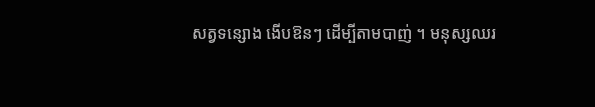សត្វទន្សោង ងើបឱនៗ ដើម្បីតាមបាញ់ ។ មនុស្សឈរ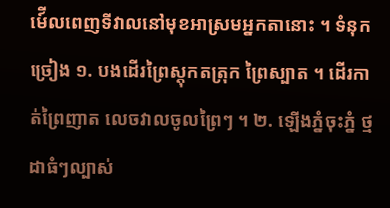មេ៍ីលពេញទីវាលនៅមុខអាស្រមអ្នកតានោះ ។ ទំនុកច្រៀង ១. បងដើរព្រៃស្ដុកតត្រុក ព្រៃស្បាត ។ ដើរកាត់ព្រៃញាត លេចវាលចូលព្រៃៗ ។ ២. ឡើងភ្នំចុះភ្នំ ថ្មដាធំៗល្បាស់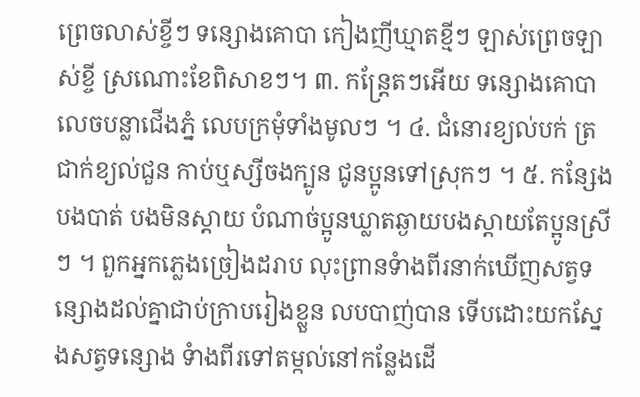ព្រេចលាស់ខ្ចីៗ ទន្សោងគោបា កៀងញីឃ្មាតខ្មីៗ ឡាស់ព្រេចឡាស់ខ្ចី ស្រណោះខែពិសាខៗ។ ៣. កន្ដ្រែតៗអើយ ទន្សោងគោបា លេចបន្លាជើងភ្នំ លេបក្រមុំទាំងមូលៗ ។ ៤. ជំនោរខ្យល់បក់ ត្រជាក់ខ្យល់ជួន កាប់ឬស្សីចងក្បូន ជូនប្អូនទៅស្រុកៗ ។ ៥. កន្សែងបងបាត់ បងមិនស្ដាយ បំណាច់ប្អូនឃ្លាតឆ្ងាយបងស្ដាយតែប្អូនស្រីៗ ។ ពួកអ្នកភ្លេងច្រៀងដរាប លុះព្រានទំាងពីរនាក់ឃើញសត្វទន្សោងដល់គ្នាជាប់ក្រាបរៀងខ្លួន លបបាញ់បាន ទើបដោះយកស្នែងសត្វទន្សោង ទំាងពីរទៅតម្កល់នៅកន្លែងដើ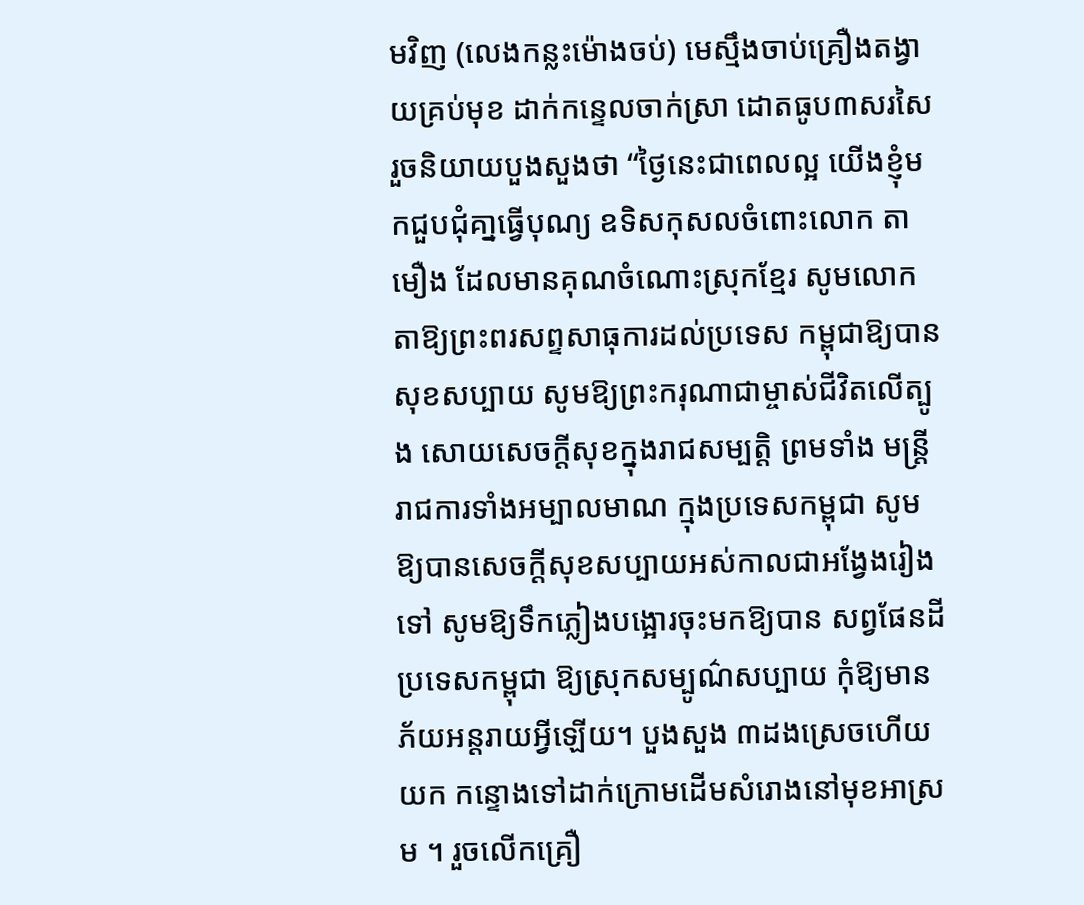មវិញ (លេងកន្លះម៉ោងចប់) មេស្មឹងចាប់គ្រឿងតង្វាយគ្រប់មុខ ដាក់កន្ទេលចាក់ស្រា ដោតធូប៣សរសៃរួចនិយាយបួងសួងថា “ថ្ងៃនេះជាពេលល្អ យើងខ្ញុំមកជួបជុំគា្នធ្វើបុណ្យ ឧទិសកុសលចំពោះលោក តាមឿង ដែលមានគុណចំណោះស្រុកខ្មែរ សូមលោកតាឱ្យព្រះពរសព្ទសាធុការដល់ប្រទេស កម្ពុជាឱ្យបានសុខសប្បាយ សូមឱ្យព្រះករុណាជាម្ចាស់ជីវិតលើត្បូង សោយសេចក្ដីសុខក្នុងរាជសម្បត្ដិ ព្រមទាំង មន្ដ្រីរាជការទាំងអម្បាលមាណ ក្មុងប្រទេសកម្ពុជា សូមឱ្យបានសេចក្ដីសុខសប្បាយអស់កាលជាអង្វែងរៀងទៅ សូមឱ្យទឹកភ្លៀងបង្អោរចុះមកឱ្យបាន សព្វផែនដីប្រទេសកម្ពុជា ឱ្យស្រុកសម្បូណ៌សប្បាយ កុំឱ្យមានភ័យអន្ដរាយអ្វីឡើយ។ បួងសួង ៣ដងស្រេចហើយយក កន្ទោងទៅដាក់ក្រោមដើមសំរោងនៅមុខអាស្រម ។ រួចលើកគ្រឿ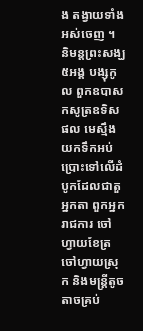ង តង្វាយទាំងអស់ចេញ ។ និមន្ដព្រះសង្ឃ៥អង្គ បង្សុកូល ពួកឧបាសកសូត្រឧទិសផល មេស្មឹងយកទឹកអប់ប្រោះទៅលើដំបូកដែលជាតួអ្នកតា ពួកអ្នករាជការ ចៅហ្វាយខែត្រ ចៅហ្វាយស្រុក និងមន្ដ្រីតូចតាចគ្រប់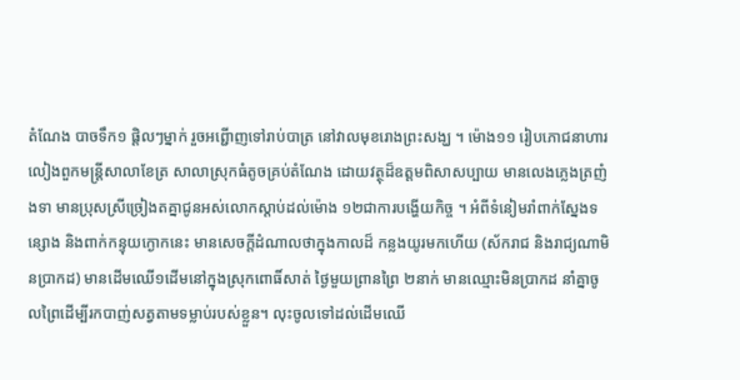តំណែង បាចទឹក១ ផ្ដិលៗម្នាក់ រួចអព្ជើាញទៅរាប់បាត្រ នៅវាលមុខរោងព្រះសង្ឃ ។ ម៉ោង១១ រៀបភោជនាហារលៀងពួកមន្ដ្រីសាលាខែត្រ សាលាស្រុកធំតូចគ្រប់តំណែង ដោយវត្ថុដ៏ឧត្ដមពិសាសប្បាយ មានលេងភ្លេងត្រញំងទា មានប្រុសស្រីច្រៀងតគ្នាជូនអស់លោកស្ដាប់ដល់ម៉ោង ១២ជាការបង្ហើយកិច្ច ។ អំពីទំនៀមរាំពាក់ស្នែងទន្សោង និងពាក់កន្ទុយក្ងោកនេះ មានសេចក្ដីដំណាលថាក្នុងកាលដ៏ កន្លងយូរមកហើយ (ស័ករាជ និងរាជ្យណាមិនប្រាកដ) មានដើមឈើ១ដើមនៅក្នុងស្រុកពោធិ៍សាត់ ថ្ងៃមួយព្រានព្រៃ ២នាក់ មានឈ្មោះមិនប្រាកដ នាំគ្នាចូលព្រៃដើម្បីរកបាញ់សត្វតាមទម្លាប់របស់ខ្លួន។ លុះចូលទៅដល់ដើមឈើ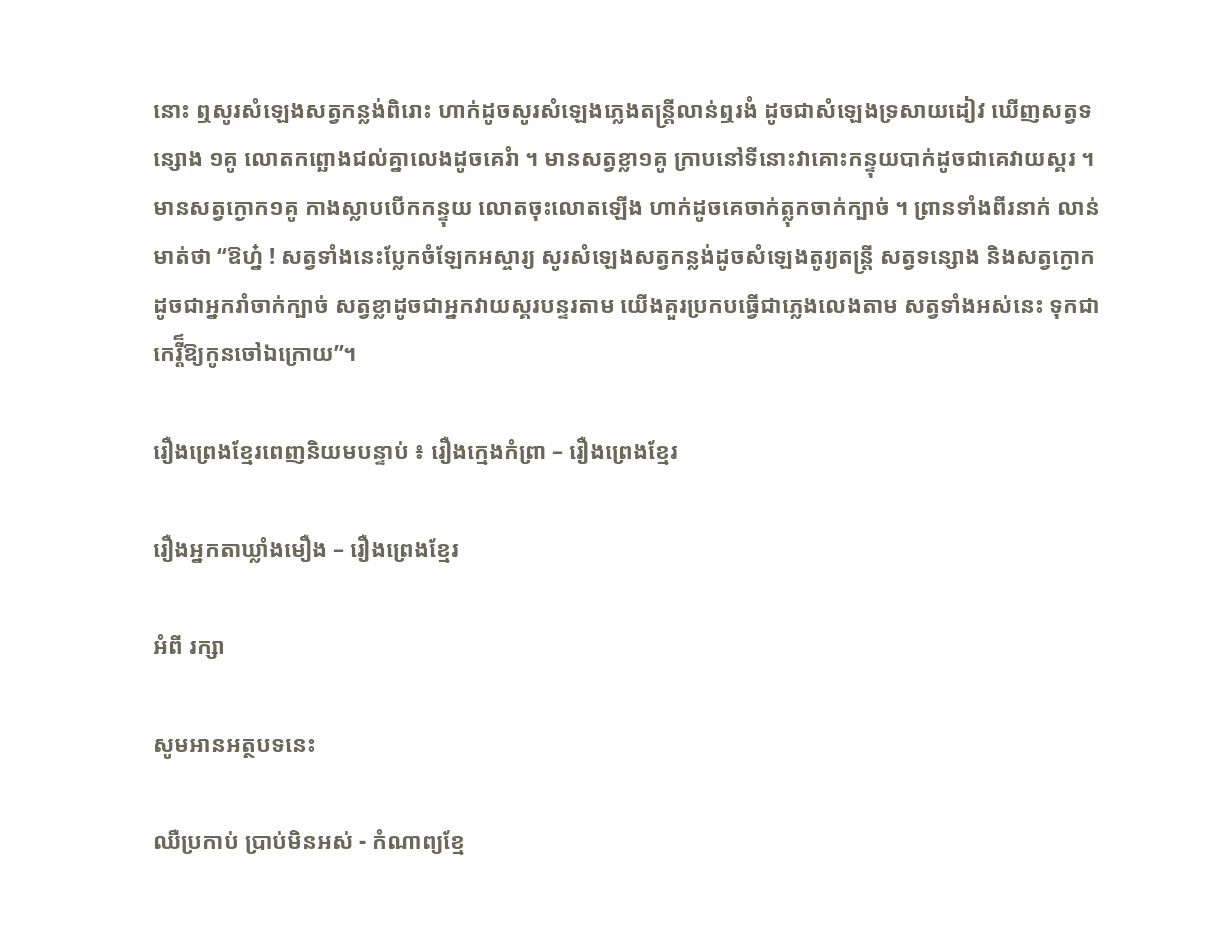នោះ ឮសូរសំឡេងសត្វកន្លង់ពិរោះ ហាក់ដូចសូរសំឡេងភ្លេងតន្ដ្រីលាន់ឮរងំ ដូចជាសំឡេងទ្រសាយដៀវ ឃើញសត្វទន្សោង ១គូ លោតកព្ឆោងជល់គ្នាលេងដូចគេរំា ។ មានសត្វខ្លា១គូ ក្រាបនៅទីនោះវាគោះកន្ទុយបាក់ដូចជាគេវាយស្គរ ។ មានសត្វក្ងោក១គូ កាងស្លាបបើកកន្ទុយ លោតចុះលោតឡើង ហាក់ដូចគេចាក់ត្លុកចាក់ក្បាច់ ។ ព្រានទាំងពីរនាក់ លាន់មាត់ថា “ឱហ្ន៎ ! សត្វទាំងនេះប្លែកចំឡែកអស្ចារ្យ សូរសំឡេងសត្វកន្លង់ដូចសំឡេងតូរ្យតន្ដ្រី សត្វទន្សោង និងសត្វក្ងោក ដូចជាអ្នករាំចាក់ក្បាច់ សត្វខ្លាដូចជាអ្នកវាយស្គរបន្ទរតាម យើងគួរប្រកបធ្វើជាភ្លេងលេងតាម សត្វទាំងអស់នេះ ទុកជាកេរ្ដី៏ឱ្យកូនចៅឯក្រោយ”។

រឿងព្រេងខ្មែរពេញនិយមបន្ទាប់ ៖ រឿងក្មេងកំព្រា – រឿងព្រេងខ្មែរ

រឿងអ្នកតាឃ្លាំងមឿង – រឿងព្រេងខ្មែរ

អំពី រក្សា

សូមអានអត្ថបទនេះ

ឈឺប្រកាប់ ប្រាប់មិនអស់ - កំណាព្យខ្មែ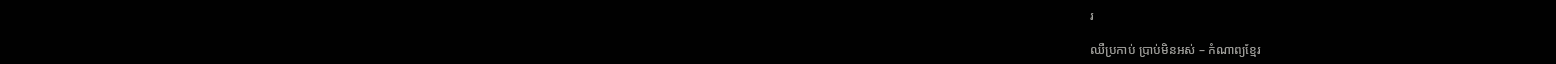រ

ឈឺប្រកាប់ ប្រាប់មិនអស់ – កំណាព្យខ្មែរ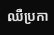ឈឺប្រកា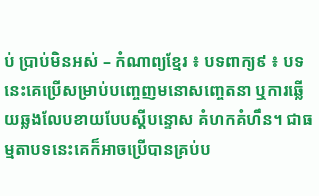ប់ ប្រាប់មិនអស់ – កំណាព្យខ្មែរ ៖ បទពាក្យ៩ ៖ បទនេះគេប្រើសម្រាប់បញ្ចេញមនោសញ្ចេតនា ឬការឆ្លើយឆ្លងលែបខាយបែបស្ដីបន្ទោស គំហកគំហឹន។ ជាធម្មតាបទនេះគេក៏អាចប្រើបានគ្រប់ប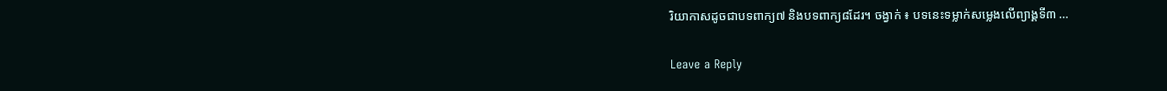រិយាកាសដូចជាបទពាក្យ៧ និងបទពាក្យ៨ដែរ។ ចង្វាក់ ៖ បទនេះទម្លាក់សម្លេងលើព្យាង្គទី៣ …

Leave a Reply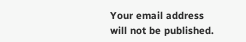Your email address will not be published.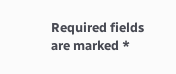Required fields are marked *